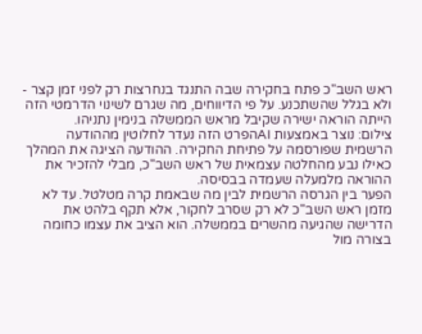ראש השב"כ פתח בחקירה שבה התנגד בנחרצות רק לפני זמן קצר - ולא בגלל שהשתכנע. על פי הדיווחים, מה שגרם לשינוי הדרמטי הזה הייתה הוראה ישירה שקיבל מראש הממשלה בנימין נתניהו.
צילום: נוצר באמצעות AIהפרט הזה נעדר לחלוטין מההודעה הרשמית שפורסמה על פתיחת החקירה. ההודעה הציגה את המהלך כאילו נבע מהחלטה עצמאית של ראש השב"כ, מבלי להזכיר את ההוראה מלמעלה שעמדה בבסיסה.
הפער בין הגרסה הרשמית לבין מה שבאמת קרה מטלטל. עד לא מזמן ראש השב"כ לא רק שסרב לחקור, אלא תקף בלהט את הדרישה שהגיעה מהשרים בממשלה. הוא הציב את עצמו כחומה בצורה מול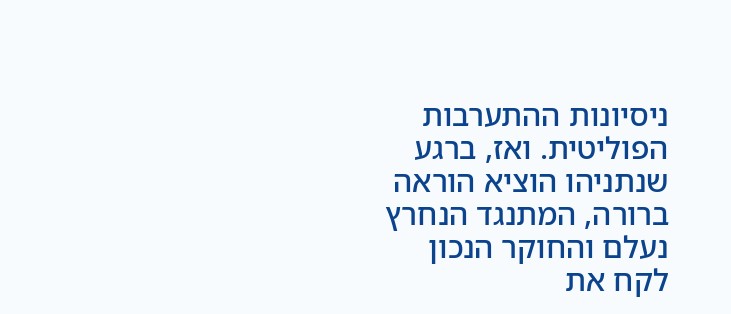ניסיונות ההתערבות הפוליטית. ואז, ברגע שנתניהו הוציא הוראה ברורה, המתנגד הנחרץ נעלם והחוקר הנכון לקח את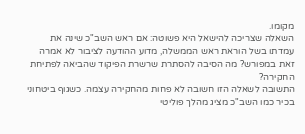מקומו.
השאלה שצריכה להישאל היא פשוטה: אם ראש השב"כ שינה את עמדתו בשל הוראת ראש הממשלה, מדוע ההודעה לציבור לא אמרה זאת במפורש? מה הסיבה להסתרת שרשרת הפיקוד שהביאה לפתיחת החקירה?
התשובה לשאלה הזו חשובה לא פחות מהחקירה עצמה. כשגוף ביטחוני בכיר כמו השב"כ מציג מהלך פוליטי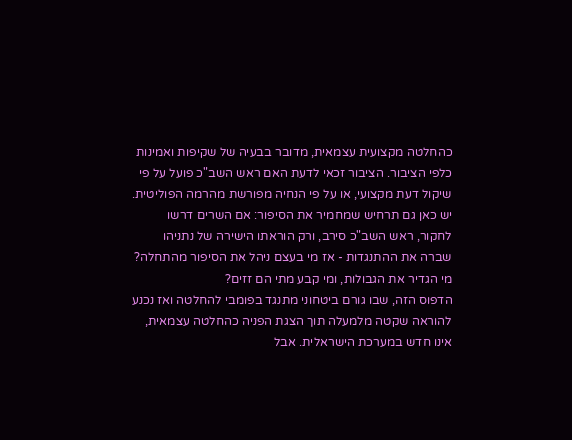כהחלטה מקצועית עצמאית, מדובר בבעיה של שקיפות ואמינות כלפי הציבור. הציבור זכאי לדעת האם ראש השב"כ פועל על פי שיקול דעת מקצועי, או על פי הנחיה מפורשת מהרמה הפוליטית.
יש כאן גם תרחיש שמחמיר את הסיפור: אם השרים דרשו לחקור, ראש השב"כ סירב, ורק הוראתו הישירה של נתניהו שברה את ההתנגדות - אז מי בעצם ניהל את הסיפור מהתחלה? מי הגדיר את הגבולות, ומי קבע מתי הם זזים?
הדפוס הזה, שבו גורם ביטחוני מתנגד בפומבי להחלטה ואז נכנע להוראה שקטה מלמעלה תוך הצגת הפניה כהחלטה עצמאית, אינו חדש במערכת הישראלית. אבל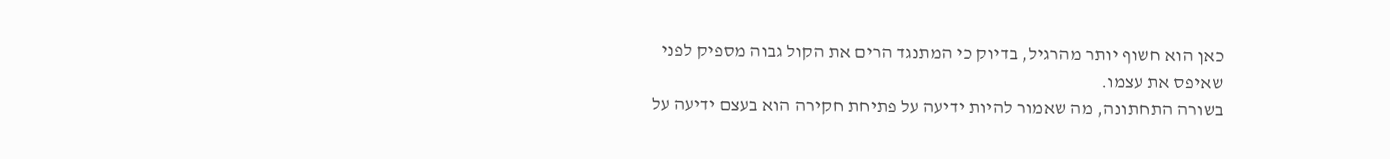כאן הוא חשוף יותר מהרגיל, בדיוק כי המתנגד הרים את הקול גבוה מספיק לפני שאיפס את עצמו.
בשורה התחתונה, מה שאמור להיות ידיעה על פתיחת חקירה הוא בעצם ידיעה על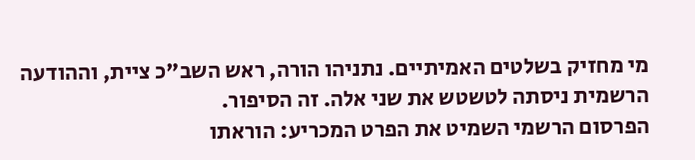מי מחזיק בשלטים האמיתיים. נתניהו הורה, ראש השב"כ ציית, וההודעה הרשמית ניסתה לטשטש את שני אלה. זה הסיפור.
הפרסום הרשמי השמיט את הפרט המכריע: הוראתו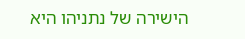הישירה של נתניהו היא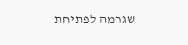שגרמה לפתיחת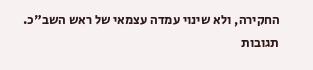החקירה, ולא שינוי עמדה עצמאי של ראש השב"כ.
תגובות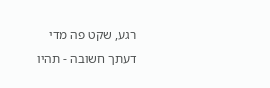רגע, שקט פה מדי
דעתך חשובה - תהיו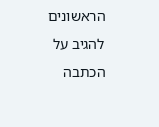הראשונים להגיב על הכתבה